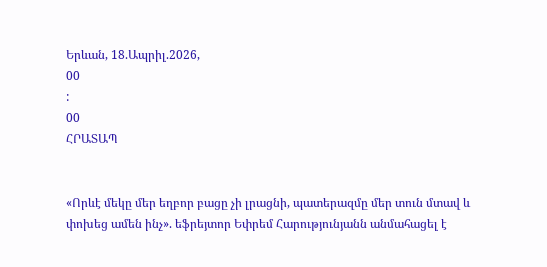Երևան, 18.Ապրիլ.2026,
00
:
00
ՀՐԱՏԱՊ


«Որևէ մեկը մեր եղբոր բացը չի լրացնի, պատերազմը մեր տուն մտավ և փոխեց ամեն ինչ». եֆրեյտոր Եփրեմ Հարությունյանն անմահացել է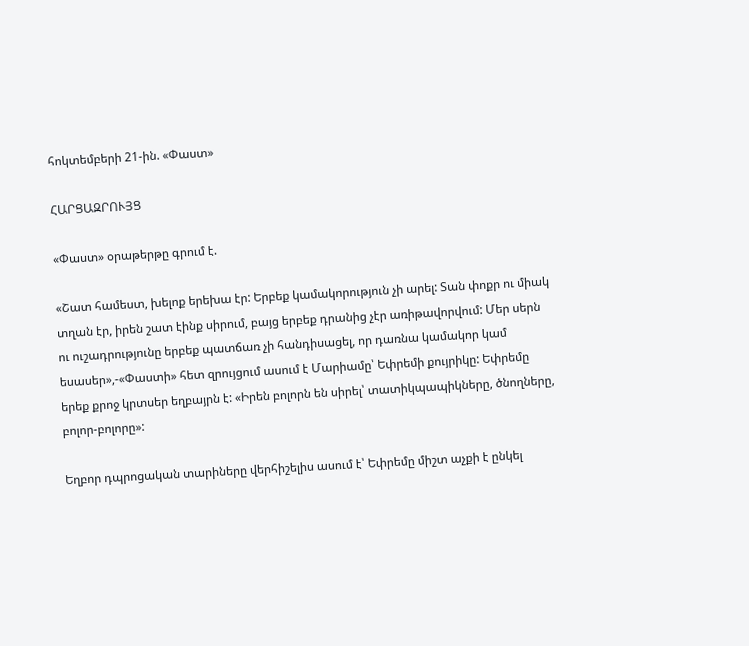հոկտեմբերի 21-ին. «Փաստ»

ՀԱՐՑԱԶՐՈՒՅՑ

«Փաստ» օրաթերթը գրում է.

«Շատ համեստ, խելոք երեխա էր: Երբեք կամակորություն չի արել: Տան փոքր ու միակ տղան էր, իրեն շատ էինք սիրում, բայց երբեք դրանից չէր առիթավորվում: Մեր սերն ու ուշադրությունը երբեք պատճառ չի հանդիսացել, որ դառնա կամակոր կամ եսասեր»,-«Փաստի» հետ զրույցում ասում է Մարիամը՝ Եփրեմի քույրիկը: Եփրեմը երեք քրոջ կրտսեր եղբայրն է: «Իրեն բոլորն են սիրել՝ տատիկպապիկները, ծնողները, բոլոր-բոլորը»:

Եղբոր դպրոցական տարիները վերհիշելիս ասում է՝ Եփրեմը միշտ աչքի է ընկել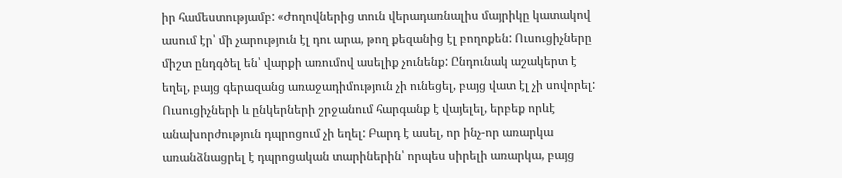իր համեստությամբ: «Ժողովներից տուն վերադառնալիս մայրիկը կատակով ասում էր՝ մի չարություն էլ դու արա, թող քեզանից էլ բողոքեն: Ուսուցիչները միշտ ընդգծել են՝ վարքի առումով ասելիք չունենք: Ընդունակ աշակերտ է եղել, բայց գերազանց առաջադիմություն չի ունեցել, բայց վատ էլ չի սովորել: Ուսուցիչների և ընկերների շրջանում հարգանք է վայելել, երբեք որևէ անախորժություն դպրոցում չի եղել: Բարդ է ասել, որ ինչ-որ առարկա առանձնացրել է դպրոցական տարիներին՝ որպես սիրելի առարկա, բայց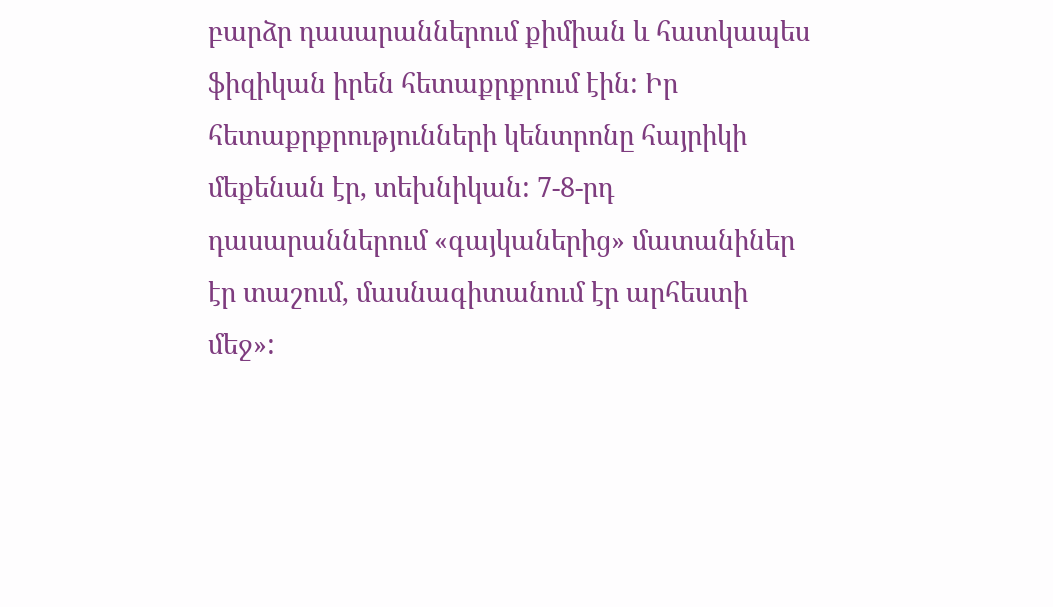բարձր դասարաններում քիմիան և հատկապես ֆիզիկան իրեն հետաքրքրում էին: Իր հետաքրքրությունների կենտրոնը հայրիկի մեքենան էր, տեխնիկան: 7-8-րդ դասարաններում «գայկաներից» մատանիներ էր տաշում, մասնագիտանում էր արհեստի մեջ»: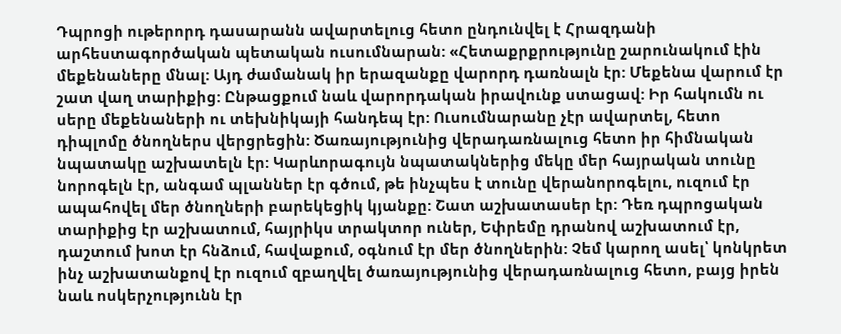Դպրոցի ութերորդ դասարանն ավարտելուց հետո ընդունվել է Հրազդանի արհեստագործական պետական ուսումնարան: «Հետաքրքրությունը շարունակում էին մեքենաները մնալ: Այդ ժամանակ իր երազանքը վարորդ դառնալն էր: Մեքենա վարում էր շատ վաղ տարիքից: Ընթացքում նաև վարորդական իրավունք ստացավ: Իր հակումն ու սերը մեքենաների ու տեխնիկայի հանդեպ էր: Ուսումնարանը չէր ավարտել, հետո դիպլոմը ծնողներս վերցրեցին: Ծառայությունից վերադառնալուց հետո իր հիմնական նպատակը աշխատելն էր: Կարևորագույն նպատակներից մեկը մեր հայրական տունը նորոգելն էր, անգամ պլաններ էր գծում, թե ինչպես է տունը վերանորոգելու, ուզում էր ապահովել մեր ծնողների բարեկեցիկ կյանքը: Շատ աշխատասեր էր: Դեռ դպրոցական տարիքից էր աշխատում, հայրիկս տրակտոր ուներ, Եփրեմը դրանով աշխատում էր, դաշտում խոտ էր հնձում, հավաքում, օգնում էր մեր ծնողներին: Չեմ կարող ասել՝ կոնկրետ ինչ աշխատանքով էր ուզում զբաղվել ծառայությունից վերադառնալուց հետո, բայց իրեն նաև ոսկերչությունն էր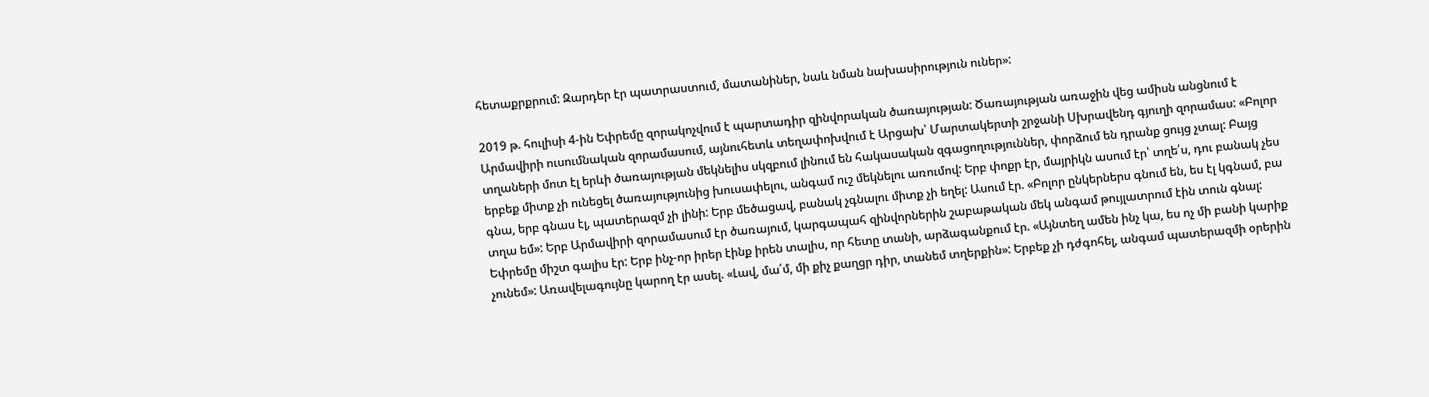հետաքրքրում: Զարդեր էր պատրաստում, մատանիներ, նաև նման նախասիրություն ուներ»:

2019 թ. հուլիսի 4-ին Եփրեմը զորակոչվում է պարտադիր զինվորական ծառայության: Ծառայության առաջին վեց ամիսն անցնում է Արմավիրի ուսումնական զորամասում, այնուհետև տեղափոխվում է Արցախ՝ Մարտակերտի շրջանի Սխրավենդ գյուղի զորամաս: «Բոլոր տղաների մոտ էլ երևի ծառայության մեկնելիս սկզբում լինում են հակասական զգացողություններ, փորձում են դրանք ցույց չտալ: Բայց երբեք միտք չի ունեցել ծառայությունից խուսափելու, անգամ ուշ մեկնելու առումով: Երբ փոքր էր, մայրիկն ասում էր՝ տղե՛ս, դու բանակ չես գնա, երբ գնաս էլ, պատերազմ չի լինի: Երբ մեծացավ, բանակ չգնալու միտք չի եղել: Ասում էր. «Բոլոր ընկերներս գնում են, ես էլ կգնամ, բա տղա եմ»: Երբ Արմավիրի զորամասում էր ծառայում, կարգապահ զինվորներին շաբաթական մեկ անգամ թույլատրում էին տուն գնալ: Եփրեմը միշտ գալիս էր: Երբ ինչ-որ իրեր էինք իրեն տալիս, որ հետը տանի, արձագանքում էր. «Այնտեղ ամեն ինչ կա, ես ոչ մի բանի կարիք չունեմ»: Առավելագույնը կարող էր ասել. «Լավ, մա՛մ, մի քիչ քաղցր դիր, տանեմ տղերքին»: Երբեք չի դժգոհել, անգամ պատերազմի օրերին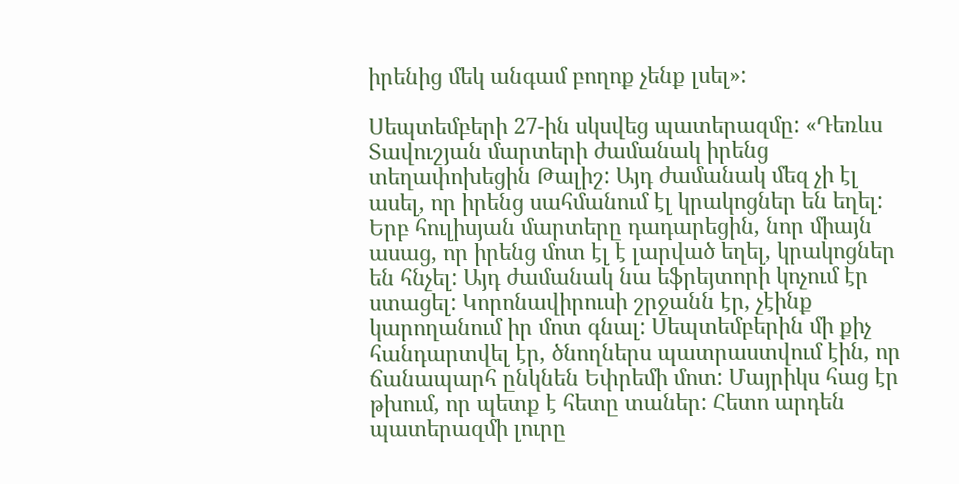իրենից մեկ անգամ բողոք չենք լսել»:

Սեպտեմբերի 27-ին սկսվեց պատերազմը: «Դեռևս Տավուշյան մարտերի ժամանակ իրենց տեղափոխեցին Թալիշ: Այդ ժամանակ մեզ չի էլ ասել, որ իրենց սահմանում էլ կրակոցներ են եղել: Երբ հուլիսյան մարտերը դադարեցին, նոր միայն ասաց, որ իրենց մոտ էլ է լարված եղել, կրակոցներ են հնչել: Այդ ժամանակ նա եֆրեյտորի կոչում էր ստացել: Կորոնավիրուսի շրջանն էր, չէինք կարողանում իր մոտ գնալ: Սեպտեմբերին մի քիչ հանդարտվել էր, ծնողներս պատրաստվում էին, որ ճանապարհ ընկնեն Եփրեմի մոտ: Մայրիկս հաց էր թխում, որ պետք է հետը տաներ: Հետո արդեն պատերազմի լուրը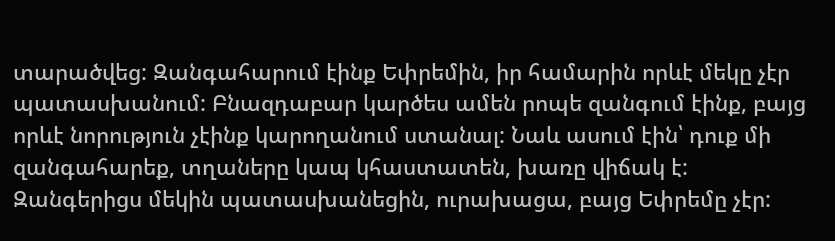տարածվեց: Զանգահարում էինք Եփրեմին, իր համարին որևէ մեկը չէր պատասխանում: Բնազդաբար կարծես ամեն րոպե զանգում էինք, բայց որևէ նորություն չէինք կարողանում ստանալ: Նաև ասում էին՝ դուք մի զանգահարեք, տղաները կապ կհաստատեն, խառը վիճակ է: Զանգերիցս մեկին պատասխանեցին, ուրախացա, բայց Եփրեմը չէր: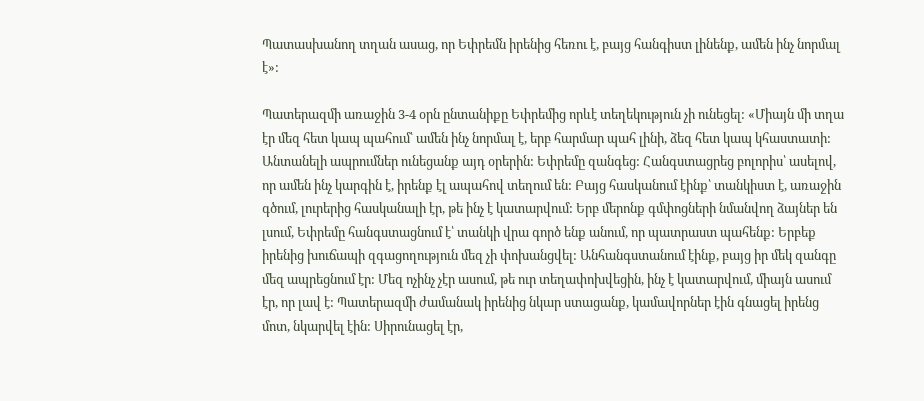Պատասխանող տղան ասաց, որ Եփրեմն իրենից հեռու է, բայց հանգիստ լինենք, ամեն ինչ նորմալ է»:

Պատերազմի առաջին 3-4 օրն ընտանիքը Եփրեմից որևէ տեղեկություն չի ունեցել: «Միայն մի տղա էր մեզ հետ կապ պահում՝ ամեն ինչ նորմալ է, երբ հարմար պահ լինի, ձեզ հետ կապ կհաստատի: Անտանելի ապրումներ ունեցանք այդ օրերին: Եփրեմը զանգեց: Հանգստացրեց բոլորիս՝ ասելով, որ ամեն ինչ կարգին է, իրենք էլ ապահով տեղում են: Բայց հասկանում էինք՝ տանկիստ է, առաջին գծում, լուրերից հասկանալի էր, թե ինչ է կատարվում: Երբ մերոնք գմփոցների նմանվող ձայներ են լսում, Եփրեմը հանգստացնում է՝ տանկի վրա գործ ենք անում, որ պատրաստ պահենք: Երբեք իրենից խուճապի զգացողություն մեզ չի փոխանցվել: Անհանգստանում էինք, բայց իր մեկ զանգը մեզ ապրեցնում էր: Մեզ ոչինչ չէր ասում, թե ուր տեղափոխվեցին, ինչ է կատարվում, միայն ասում էր, որ լավ է: Պատերազմի ժամանակ իրենից նկար ստացանք, կամավորներ էին գնացել իրենց մոտ, նկարվել էին: Սիրունացել էր,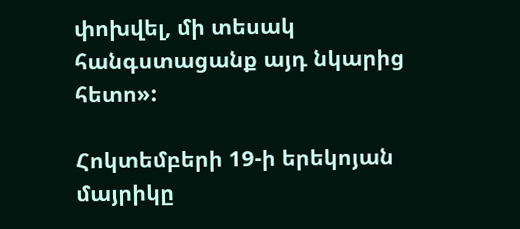փոխվել, մի տեսակ հանգստացանք այդ նկարից հետո»:

Հոկտեմբերի 19-ի երեկոյան մայրիկը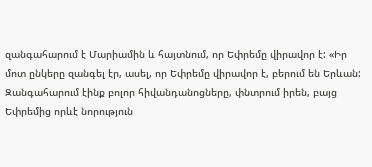զանգահարում է Մարիամին և հայտնում, որ Եփրեմը վիրավոր է: «Իր մոտ ընկերը զանգել էր, ասել, որ Եփրեմը վիրավոր է, բերում են Երևան: Զանգահարում էինք բոլոր հիվանդանոցները, փնտրում իրեն, բայց Եփրեմից որևէ նորություն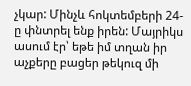չկար: Մինչև հոկտեմբերի 24-ը փնտրել ենք իրեն: Մայրիկս ասում էր՝ եթե իմ տղան իր աչքերը բացեր թեկուզ մի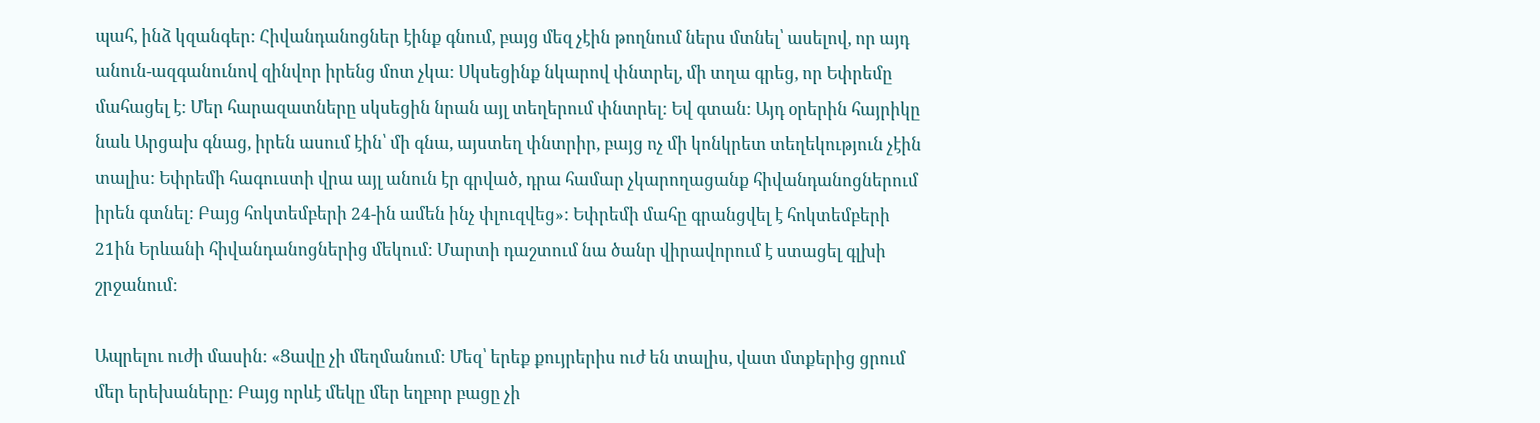պահ, ինձ կզանգեր: Հիվանդանոցներ էինք գնում, բայց մեզ չէին թողնում ներս մտնել՝ ասելով, որ այդ անուն-ազգանունով զինվոր իրենց մոտ չկա: Սկսեցինք նկարով փնտրել, մի տղա գրեց, որ Եփրեմը մահացել է: Մեր հարազատները սկսեցին նրան այլ տեղերում փնտրել: Եվ գտան: Այդ օրերին հայրիկը նաև Արցախ գնաց, իրեն ասում էին՝ մի գնա, այստեղ փնտրիր, բայց ոչ մի կոնկրետ տեղեկություն չէին տալիս: Եփրեմի հագուստի վրա այլ անուն էր գրված, դրա համար չկարողացանք հիվանդանոցներում իրեն գտնել: Բայց հոկտեմբերի 24-ին ամեն ինչ փլուզվեց»: Եփրեմի մահը գրանցվել է հոկտեմբերի 21ին Երևանի հիվանդանոցներից մեկում: Մարտի դաշտում նա ծանր վիրավորում է ստացել գլխի շրջանում:

Ապրելու ուժի մասին: «Ցավը չի մեղմանում: Մեզ՝ երեք քույրերիս ուժ են տալիս, վատ մտքերից ցրում մեր երեխաները: Բայց որևէ մեկը մեր եղբոր բացը չի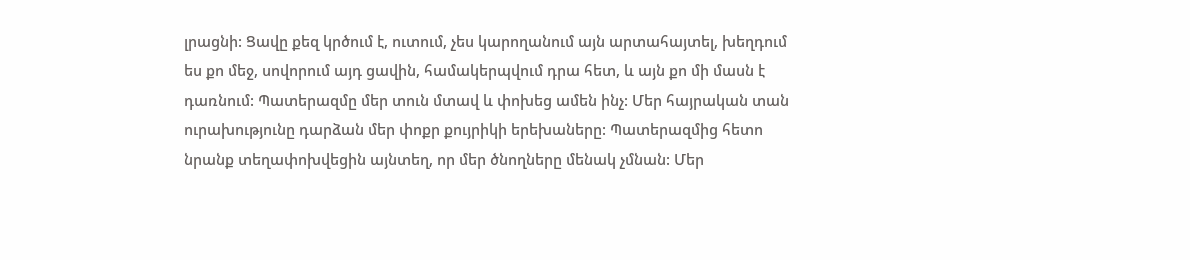լրացնի: Ցավը քեզ կրծում է, ուտում, չես կարողանում այն արտահայտել, խեղդում ես քո մեջ, սովորում այդ ցավին, համակերպվում դրա հետ, և այն քո մի մասն է դառնում: Պատերազմը մեր տուն մտավ և փոխեց ամեն ինչ: Մեր հայրական տան ուրախությունը դարձան մեր փոքր քույրիկի երեխաները: Պատերազմից հետո նրանք տեղափոխվեցին այնտեղ, որ մեր ծնողները մենակ չմնան: Մեր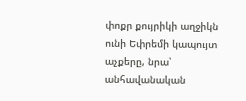փոքր քույրիկի աղջիկն ունի Եփրեմի կապույտ աչքերը, նրա՝ անհավանական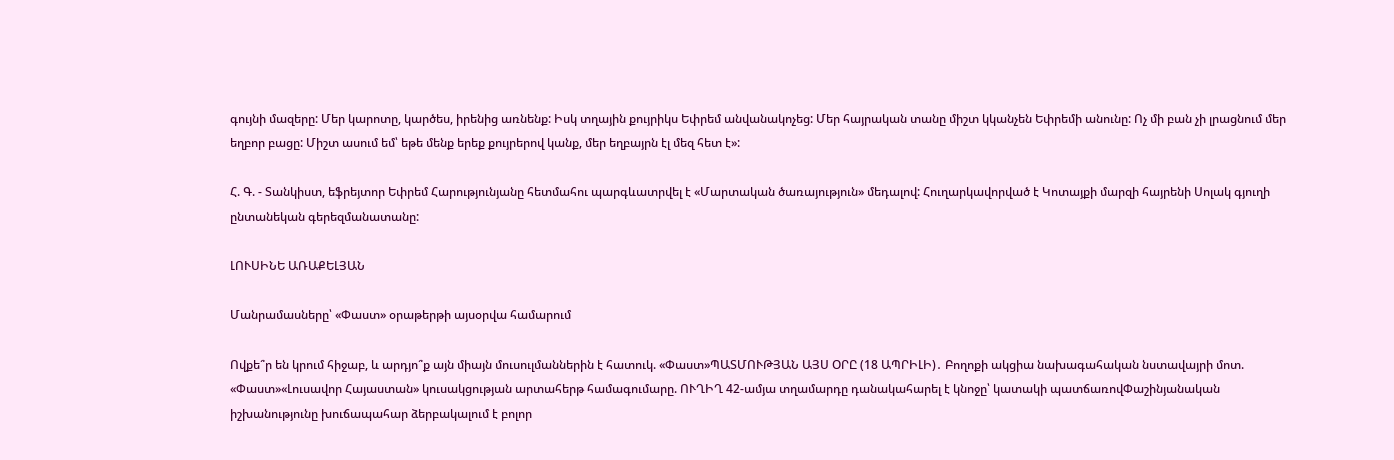գույնի մազերը: Մեր կարոտը, կարծես, իրենից առնենք: Իսկ տղային քույրիկս Եփրեմ անվանակոչեց: Մեր հայրական տանը միշտ կկանչեն Եփրեմի անունը: Ոչ մի բան չի լրացնում մեր եղբոր բացը: Միշտ ասում եմ՝ եթե մենք երեք քույրերով կանք, մեր եղբայրն էլ մեզ հետ է»:

Հ. Գ. - Տանկիստ, եֆրեյտոր Եփրեմ Հարությունյանը հետմահու պարգևատրվել է «Մարտական ծառայություն» մեդալով: Հուղարկավորված է Կոտայքի մարզի հայրենի Սոլակ գյուղի ընտանեկան գերեզմանատանը:

ԼՈՒՍԻՆԵ ԱՌԱՔԵԼՅԱՆ

Մանրամասները՝ «Փաստ» օրաթերթի այսօրվա համարում

Ովքե՞ր են կրում հիջաբ, և արդյո՞ք այն միայն մուսուլմաններին է հատուկ. «Փաստ»ՊԱՏՄՈՒԹՅԱՆ ԱՅՍ ՕՐԸ (18 ԱՊՐԻԼԻ)․ Բողոքի ակցիա նախագահական նստավայրի մոտ. «Փաստ»«Լուսավոր Հայաստան» կուսակցության արտահերթ համագումարը. ՈՒՂԻՂ 42-ամյա տղամարդը դանակահարել է կնոջը՝ կատակի պատճառովՓաշինյանական իշխանությունը խուճապահար ձերբակալում է բոլոր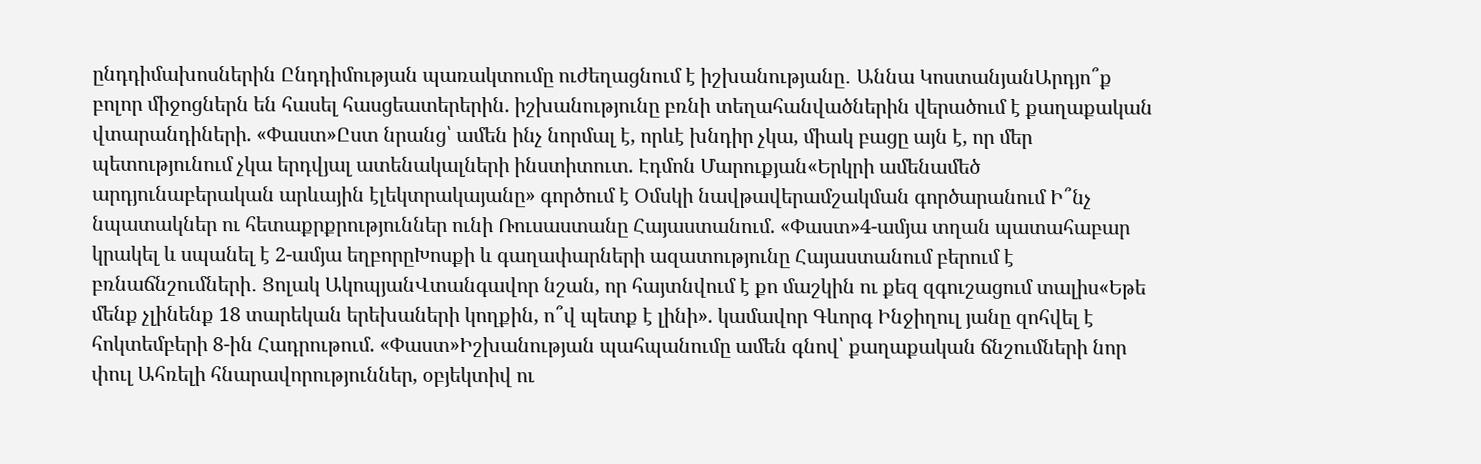ընդդիմախոսներին Ընդդիմության պառակտումը ուժեղացնում է իշխանությանը․ Աննա ԿոստանյանԱրդյո՞ք բոլոր միջոցներն են հասել հասցեատերերին. իշխանությունը բռնի տեղահանվածներին վերածում է քաղաքական վտարանդիների. «Փաստ»Ըստ նրանց՝ ամեն ինչ նորմալ է, որևէ խնդիր չկա, միակ բացը այն է, որ մեր պետությունում չկա երդվյալ ատենակալների ինստիտուտ. Էդմոն Մարուքյան«Երկրի ամենամեծ արդյունաբերական արևային էլեկտրակայանը» գործում է Օմսկի նավթավերամշակման գործարանում Ի՞նչ նպատակներ ու հետաքրքրություններ ունի Ռուսաստանը Հայաստանում. «Փաստ»4-ամյա տղան պատահաբար կրակել և սպանել է 2-ամյա եղբորըԽոսքի և գաղափարների ազատությունը Հայաստանում բերում է բռնաճնշումների․ Ցոլակ ԱկոպյանՎտանգավոր նշան, որ հայտնվում է քո մաշկին ու քեզ զգուշացում տալիս«Եթե մենք չլինենք 18 տարեկան երեխաների կողքին, ո՞վ պետք է լինի». կամավոր Գևորգ Ինջիղուլ յանը զոհվել է հոկտեմբերի 8-ին Հադրութում. «Փաստ»Իշխանության պահպանումը ամեն գնով՝ քաղաքական ճնշումների նոր փուլ Ահռելի հնարավորություններ, օբյեկտիվ ու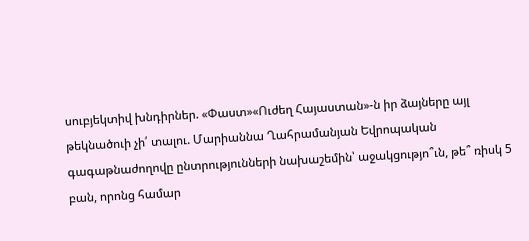սուբյեկտիվ խնդիրներ. «Փաստ»«Ուժեղ Հայաստան»-ն իր ձայները այլ թեկնածուի չի՛ տալու. Մարիաննա Ղահրամանյան Եվրոպական գագաթնաժողովը ընտրությունների նախաշեմին՝ աջակցությո՞ւն, թե՞ ռիսկ 5 բան, որոնց համար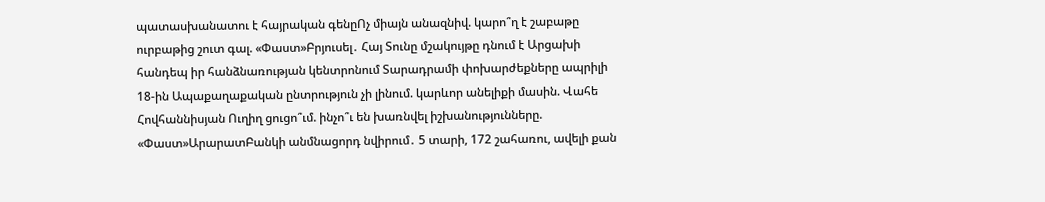պատասխանատու է հայրական գենըՈչ միայն անազնիվ. կարո՞ղ է շաբաթը ուրբաթից շուտ գալ. «Փաստ»Բրյուսել․ Հայ Տունը մշակույթը դնում է Արցախի հանդեպ իր հանձնառության կենտրոնում Տարադրամի փոխարժեքները ապրիլի 18-ին Ապաքաղաքական ընտրություն չի լինում. կարևոր անելիքի մասին. Վահե Հովհաննիսյան Ուղիղ ցուցո՞ւմ. ինչո՞ւ են խառնվել իշխանությունները. «Փաստ»ԱրարատԲանկի անմնացորդ նվիրում․ 5 տարի, 172 շահառու, ավելի քան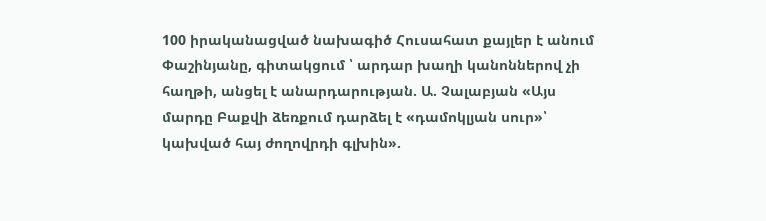100 իրականացված նախագիծ Հուսահատ քայլեր է անում Փաշինյանը, գիտակցում ՝ արդար խաղի կանոններով չի հաղթի, անցել է անարդարության. Ա. Չալաբյան «Այս մարդը Բաքվի ձեռքում դարձել է «դամոկլյան սուր»՝ կախված հայ ժողովրդի գլխին».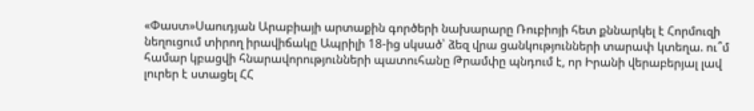«Փաստ»Սաուդյան Արաբիայի արտաքին գործերի նախարարը Ռուբիոյի հետ քննարկել է Հորմուզի նեղուցում տիրող իրավիճակը Ապրիլի 18-ից սկսած՝ ձեզ վրա ցանկությունների տարափ կտեղա. ու՞մ համար կբացվի հնարավորությունների պատուհանը Թրամփը պնդում է, որ Իրանի վերաբերյալ լավ լուրեր է ստացել ՀՀ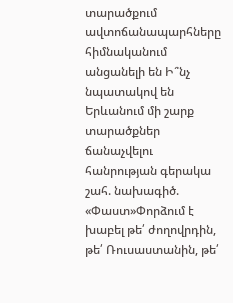տարածքում ավտոճանապարհները հիմնականում անցանելի են Ի՞նչ նպատակով են Երևանում մի շարք տարածքներ ճանաչվելու հանրության գերակա շահ. նախագիծ. «Փաստ»Փորձում է խաբել թե՛ ժողովրդին, թե՛ Ռուսաստանին, թե՛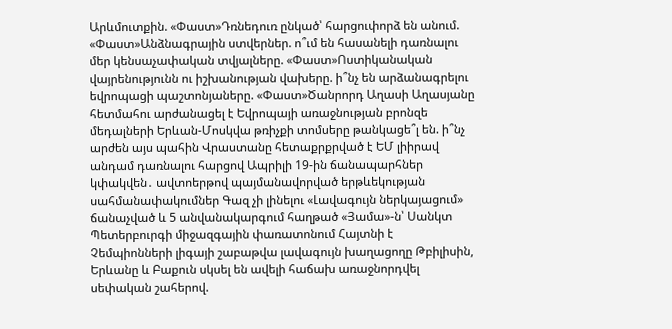Արևմուտքին. «Փաստ»Դռնեդուռ ընկած՝ հարցուփորձ են անում. «Փաստ»Անձնագրային ստվերներ. ո՞ւմ են հասանելի դառնալու մեր կենսաչափական տվյալները. «Փաստ»Ոստիկանական վայրենությունն ու իշխանության վախերը. ի՞նչ են արձանագրելու եվրոպացի պաշտոնյաները. «Փաստ»Ծանրորդ Աղասի Աղասյանը հետմահու արժանացել է Եվրոպայի առաջնության բրոնզե մեդալների Երևան-Մոսկվա թռիչքի տոմսերը թանկացե՞լ են. ի՞նչ արժեն այս պահին Վրաստանը հետաքրքրված է ԵՄ լիիրավ անդամ դառնալու հարցով Ապրիլի 19-ին ճանապարհներ կփակվեն․ ավտոերթով պայմանավորված երթևեկության սահմանափակումներ Գազ չի լինելու «Լավագույն ներկայացում» ճանաչված և 5 անվանակարգում հաղթած «Յամա»-ն՝ Սանկտ Պետերբուրգի միջազգային փառատոնում Հայտնի է Չեմպիոնների լիգայի շաբաթվա լավագույն խաղացողը Թբիլիսին, Երևանը և Բաքուն սկսել են ավելի հաճախ առաջնորդվել սեփական շահերով.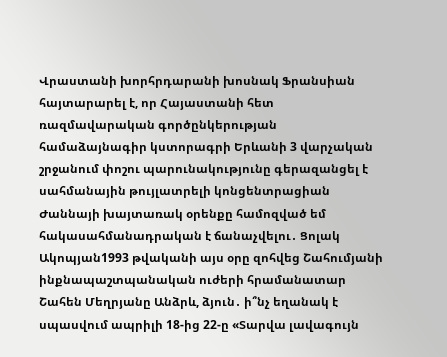Վրաստանի խորհրդարանի խոսնակ Ֆրանսիան հայտարարել է, որ Հայաստանի հետ ռազմավարական գործընկերության համաձայնագիր կստորագրի Երևանի 3 վարչական շրջանում փոշու պարունակությունը գերազանցել է սահմանային թույլատրելի կոնցենտրացիան Ժաննայի խայտառակ օրենքը համոզված եմ հակասահմանադրական է ճանաչվելու․ Ցոլակ Ակոպյան1993 թվականի այս օրը զոհվեց Շահումյանի ինքնապաշտպանական ուժերի հրամանատար Շահեն Մեղրյանը Անձրև, ձյուն․ ի՞նչ եղանակ է սպասվում ապրիլի 18-ից 22-ը «Տարվա լավագույն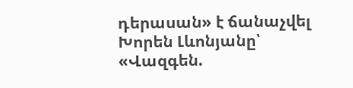դերասան» է ճանաչվել Խորեն Լևոնյանը՝ «Վազգեն.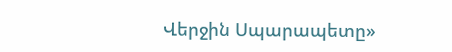Վերջին Սպարապետը»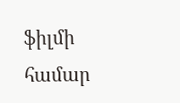ֆիլմի համար